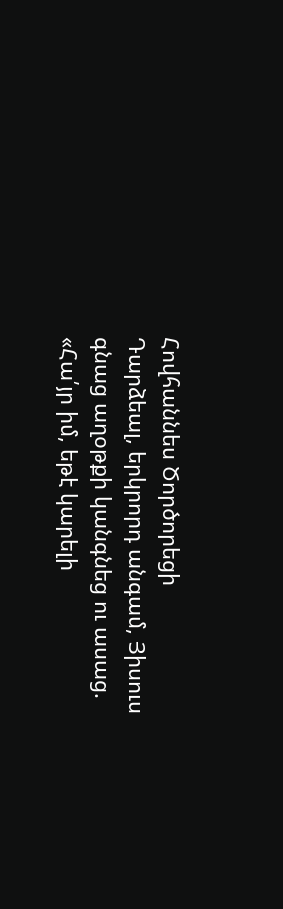Հովհաննես Ծործորեցի
Դարձեալ, երկրորդ անգամ, Յիսուս գնաց աղօթքի կանգնեց ու ասաց. «Հա՛յր իմ, եթէ կարելի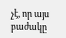չէ, որ այս բաժակը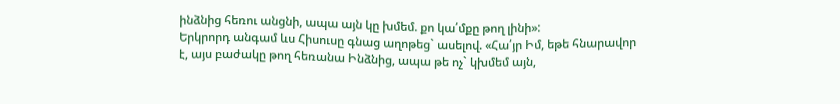ինձնից հեռու անցնի, ապա այն կը խմեմ. քո կա՛մքը թող լինի»:
Երկրորդ անգամ ևս Հիսուսը գնաց աղոթեց` ասելով. «Հա՛յր Իմ, եթե հնարավոր է, այս բաժակը թող հեռանա Ինձնից, ապա թե ոչ` կխմեմ այն,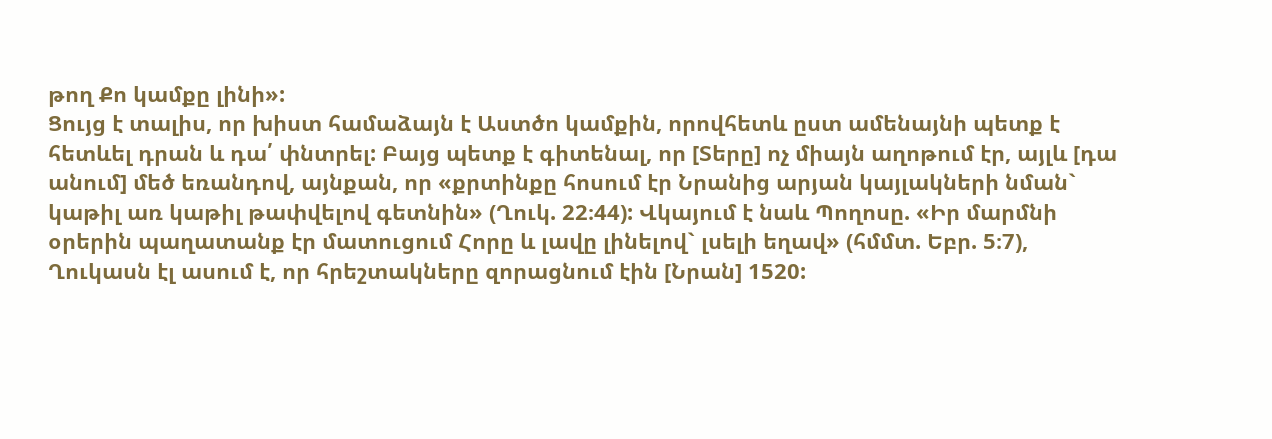թող Քո կամքը լինի»:
Ցույց է տալիս, որ խիստ համաձայն է Աստծո կամքին, որովհետև ըստ ամենայնի պետք է հետևել դրան և դա՛ փնտրել: Բայց պետք է գիտենալ, որ [Տերը] ոչ միայն աղոթում էր, այլև [դա անում] մեծ եռանդով, այնքան, որ «քրտինքը հոսում էր Նրանից արյան կայլակների նման` կաթիլ առ կաթիլ թափվելով գետնին» (Ղուկ. 22։44): Վկայում է նաև Պողոսը. «Իր մարմնի օրերին պաղատանք էր մատուցում Հորը և լավը լինելով` լսելի եղավ» (հմմտ. Եբր. 5։7), Ղուկասն էլ ասում է, որ հրեշտակները զորացնում էին [Նրան] 1520: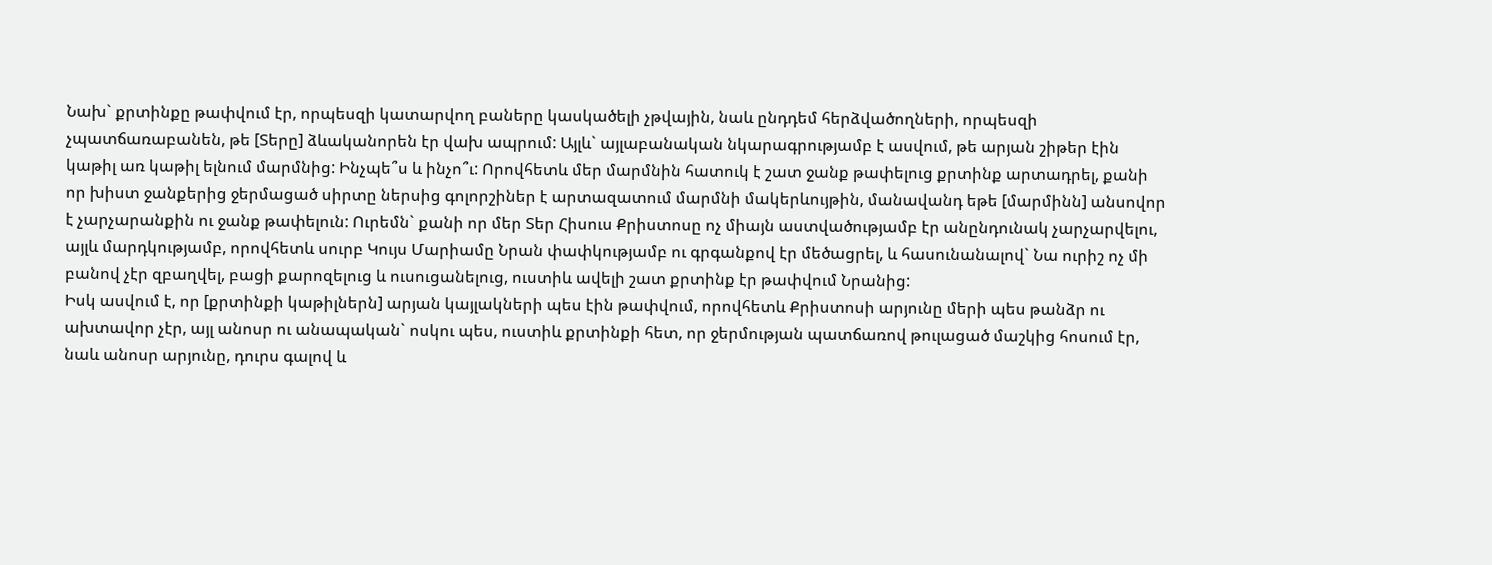Նախ` քրտինքը թափվում էր, որպեսզի կատարվող բաները կասկածելի չթվային, նաև ընդդեմ հերձվածողների, որպեսզի չպատճառաբանեն, թե [Տերը] ձևականորեն էր վախ ապրում: Այլև` այլաբանական նկարագրությամբ է ասվում, թե արյան շիթեր էին կաթիլ առ կաթիլ ելնում մարմնից: Ինչպե՞ս և ինչո՞ւ: Որովհետև մեր մարմնին հատուկ է շատ ջանք թափելուց քրտինք արտադրել, քանի որ խիստ ջանքերից ջերմացած սիրտը ներսից գոլորշիներ է արտազատում մարմնի մակերևույթին, մանավանդ եթե [մարմինն] անսովոր է չարչարանքին ու ջանք թափելուն: Ուրեմն` քանի որ մեր Տեր Հիսուս Քրիստոսը ոչ միայն աստվածությամբ էր անընդունակ չարչարվելու, այլև մարդկությամբ, որովհետև սուրբ Կույս Մարիամը Նրան փափկությամբ ու գրգանքով էր մեծացրել, և հասունանալով` Նա ուրիշ ոչ մի բանով չէր զբաղվել, բացի քարոզելուց և ուսուցանելուց, ուստիև ավելի շատ քրտինք էր թափվում Նրանից:
Իսկ ասվում է, որ [քրտինքի կաթիլներն] արյան կայլակների պես էին թափվում, որովհետև Քրիստոսի արյունը մերի պես թանձր ու ախտավոր չէր, այլ անոսր ու անապական` ոսկու պես, ուստիև քրտինքի հետ, որ ջերմության պատճառով թուլացած մաշկից հոսում էր, նաև անոսր արյունը, դուրս գալով և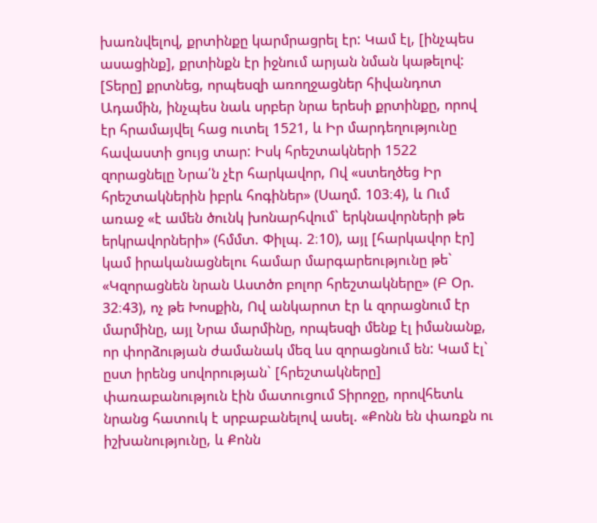խառնվելով, քրտինքը կարմրացրել էր: Կամ էլ, [ինչպես ասացինք], քրտինքն էր իջնում արյան նման կաթելով:
[Տերը] քրտնեց, որպեսզի առողջացներ հիվանդոտ Ադամին, ինչպես նաև սրբեր նրա երեսի քրտինքը, որով էր հրամայվել հաց ուտել 1521, և Իր մարդեղությունը հավաստի ցույց տար: Իսկ հրեշտակների 1522 զորացնելը Նրա՛ն չէր հարկավոր, Ով «ստեղծեց Իր հրեշտակներին իբրև հոգիներ» (Սաղմ. 103։4), և Ում առաջ «է ամեն ծունկ խոնարհվում` երկնավորների թե երկրավորների» (հմմտ. Փիլպ. 2։10), այլ [հարկավոր էր] կամ իրականացնելու համար մարգարեությունը թե` «Կզորացնեն նրան Աստծո բոլոր հրեշտակները» (Բ Օր. 32։43), ոչ թե Խոսքին, Ով անկարոտ էր և զորացնում էր մարմինը, այլ Նրա մարմինը, որպեսզի մենք էլ իմանանք, որ փորձության ժամանակ մեզ ևս զորացնում են: Կամ էլ` ըստ իրենց սովորության` [հրեշտակները] փառաբանություն էին մատուցում Տիրոջը, որովհետև նրանց հատուկ է սրբաբանելով ասել. «Քոնն են փառքն ու իշխանությունը, և Քոնն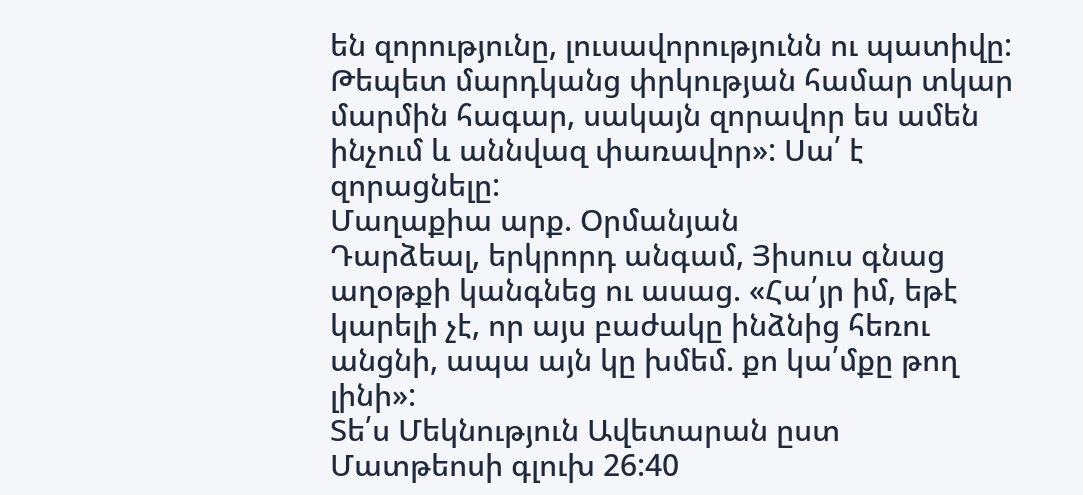են զորությունը, լուսավորությունն ու պատիվը: Թեպետ մարդկանց փրկության համար տկար մարմին հագար, սակայն զորավոր ես ամեն ինչում և աննվազ փառավոր»: Սա՛ է զորացնելը:
Մաղաքիա արք. Օրմանյան
Դարձեալ, երկրորդ անգամ, Յիսուս գնաց աղօթքի կանգնեց ու ասաց. «Հա՛յր իմ, եթէ կարելի չէ, որ այս բաժակը ինձնից հեռու անցնի, ապա այն կը խմեմ. քո կա՛մքը թող լինի»:
Տե՛ս Մեկնություն Ավետարան ըստ Մատթեոսի գլուխ 26:40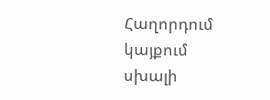Հաղորդում կայքում սխալի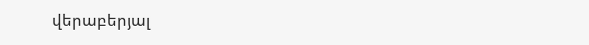վերաբերյալ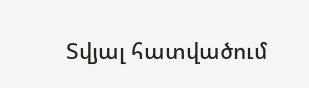Տվյալ հատվածում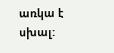առկա է սխալ: